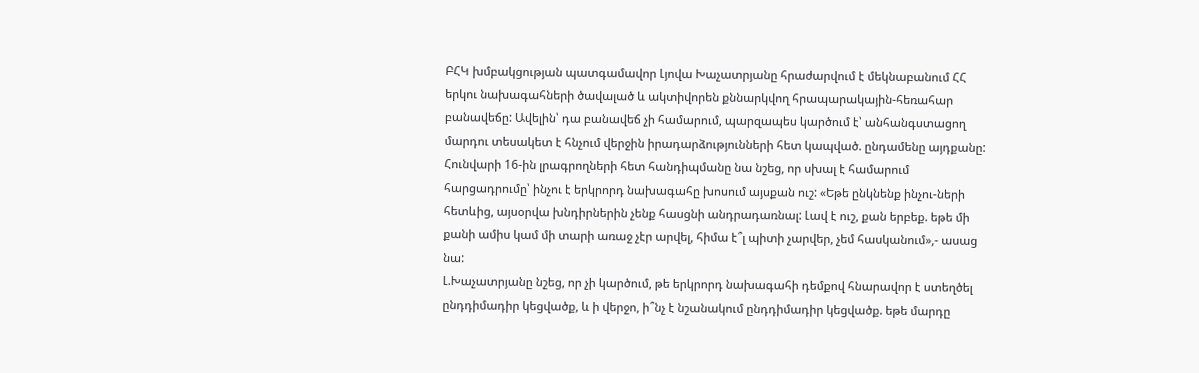ԲՀԿ խմբակցության պատգամավոր Լյովա Խաչատրյանը հրաժարվում է մեկնաբանում ՀՀ երկու նախագահների ծավալած և ակտիվորեն քննարկվող հրապարակային-հեռահար բանավեճը: Ավելին՝ դա բանավեճ չի համարում, պարզապես կարծում է՝ անհանգստացող մարդու տեսակետ է հնչում վերջին իրադարձությունների հետ կապված. ընդամենը այդքանը: Հունվարի 16-ին լրագրողների հետ հանդիպմանը նա նշեց, որ սխալ է համարում հարցադրումը՝ ինչու է երկրորդ նախագահը խոսում այսքան ուշ: «Եթե ընկնենք ինչու-ների հետևից, այսօրվա խնդիրներին չենք հասցնի անդրադառնալ: Լավ է ուշ, քան երբեք. եթե մի քանի ամիս կամ մի տարի առաջ չէր արվել, հիմա է՞լ պիտի չարվեր, չեմ հասկանում»,- ասաց նա:
Լ.Խաչատրյանը նշեց, որ չի կարծում, թե երկրորդ նախագահի դեմքով հնարավոր է ստեղծել ընդդիմադիր կեցվածք, և ի վերջո, ի՞նչ է նշանակում ընդդիմադիր կեցվածք. եթե մարդը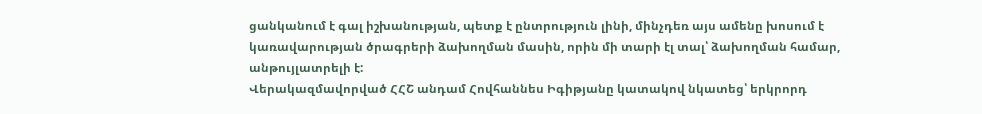ցանկանում է գալ իշխանության, պետք է ընտրություն լինի, մինչդեռ այս ամենը խոսում է կառավարության ծրագրերի ձախողման մասին, որին մի տարի էլ տալ՝ ձախողման համար, անթույլատրելի է:
Վերակազմավորված ՀՀՇ անդամ Հովհաննես Իգիթյանը կատակով նկատեց՝ երկրորդ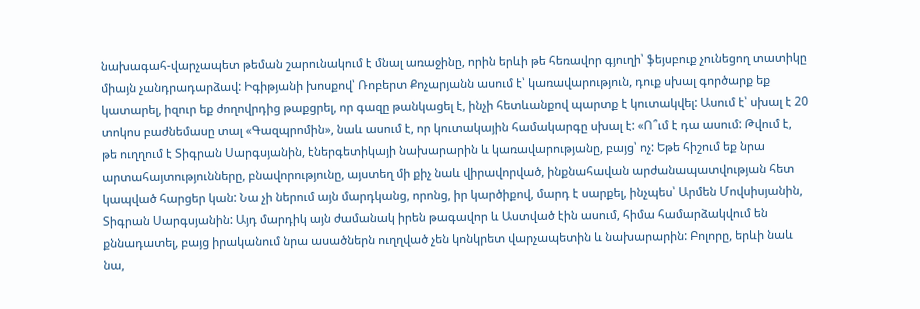նախագահ-վարչապետ թեման շարունակում է մնալ առաջինը, որին երևի թե հեռավոր գյուղի՝ ֆեյսբուք չունեցող տատիկը միայն չանդրադարձավ: Իգիթյանի խոսքով՝ Ռոբերտ Քոչարյանն ասում է՝ կառավարություն, դուք սխալ գործարք եք կատարել, իզուր եք ժողովրդից թաքցրել, որ գազը թանկացել է, ինչի հետևանքով պարտք է կուտակվել: Ասում է՝ սխալ է 20 տոկոս բաժնեմասը տալ «Գազպրոմին», նաև ասում է, որ կուտակային համակարգը սխալ է: «Ո՞ւմ է դա ասում: Թվում է, թե ուղղում է Տիգրան Սարգսյանին, էներգետիկայի նախարարին և կառավարությանը, բայց՝ ոչ: Եթե հիշում եք նրա արտահայտությունները, բնավորությունը, այստեղ մի քիչ նաև վիրավորված, ինքնահավան արժանապատվության հետ կապված հարցեր կան: Նա չի ներում այն մարդկանց, որոնց, իր կարծիքով, մարդ է սարքել, ինչպես՝ Արմեն Մովսիսյանին, Տիգրան Սարգսյանին: Այդ մարդիկ այն ժամանակ իրեն թագավոր և Աստված էին ասում, հիմա համարձակվում են քննադատել, բայց իրականում նրա ասածներն ուղղված չեն կոնկրետ վարչապետին և նախարարին: Բոլորը, երևի նաև նա,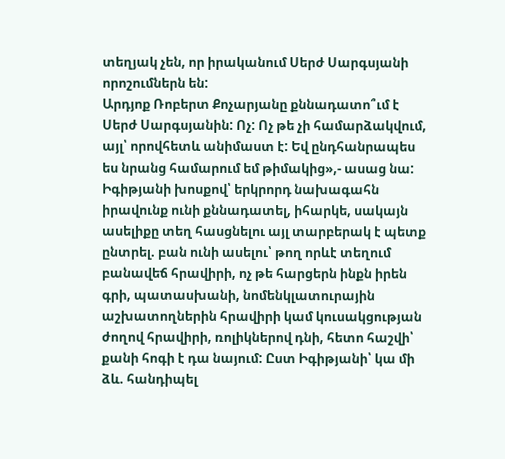տեղյակ չեն, որ իրականում Սերժ Սարգսյանի որոշումներն են:
Արդյոք Ռոբերտ Քոչարյանը քննադատո՞ւմ է Սերժ Սարգսյանին: Ոչ: Ոչ թե չի համարձակվում, այլ՝ որովհետև անիմաստ է: Եվ ընդհանրապես ես նրանց համարում եմ թիմակից»,- ասաց նա:
Իգիթյանի խոսքով՝ երկրորդ նախագահն իրավունք ունի քննադատել, իհարկե, սակայն ասելիքը տեղ հասցնելու այլ տարբերակ է պետք ընտրել. բան ունի ասելու՝ թող որևէ տեղում բանավեճ հրավիրի, ոչ թե հարցերն ինքն իրեն գրի, պատասխանի, նոմենկլատուրային աշխատողներին հրավիրի կամ կուսակցության ժողով հրավիրի, ռոլիկներով դնի, հետո հաշվի՝ քանի հոգի է դա նայում: Ըստ Իգիթյանի՝ կա մի ձև. հանդիպել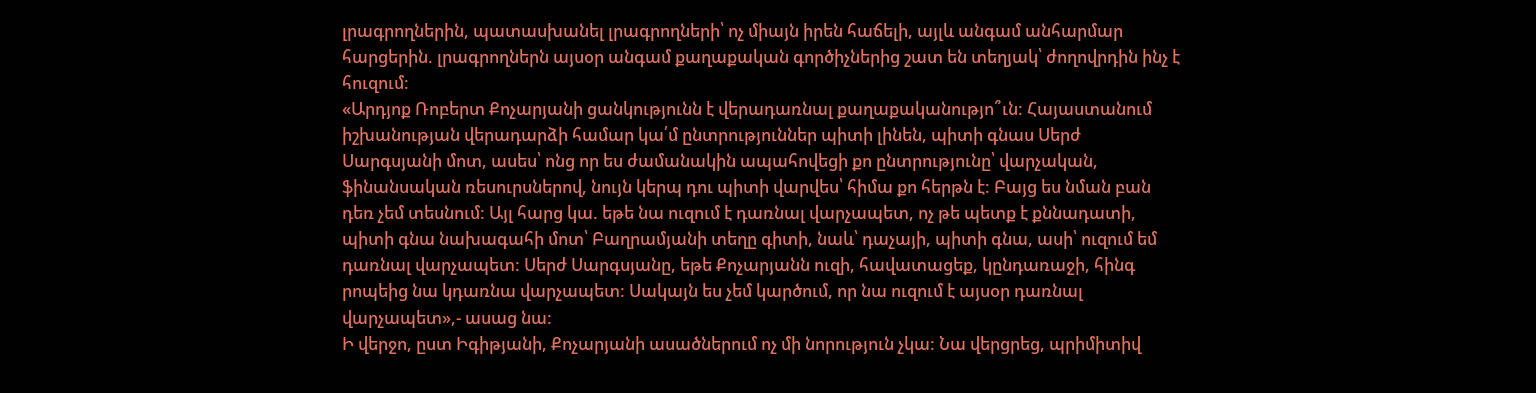լրագրողներին, պատասխանել լրագրողների՝ ոչ միայն իրեն հաճելի, այլև անգամ անհարմար հարցերին. լրագրողներն այսօր անգամ քաղաքական գործիչներից շատ են տեղյակ՝ ժողովրդին ինչ է հուզում:
«Արդյոք Ռոբերտ Քոչարյանի ցանկությունն է վերադառնալ քաղաքականությո՞ւն: Հայաստանում իշխանության վերադարձի համար կա՛մ ընտրություններ պիտի լինեն, պիտի գնաս Սերժ Սարգսյանի մոտ, ասես՝ ոնց որ ես ժամանակին ապահովեցի քո ընտրությունը՝ վարչական, ֆինանսական ռեսուրսներով, նույն կերպ դու պիտի վարվես՝ հիմա քո հերթն է: Բայց ես նման բան դեռ չեմ տեսնում: Այլ հարց կա. եթե նա ուզում է դառնալ վարչապետ, ոչ թե պետք է քննադատի, պիտի գնա նախագահի մոտ՝ Բաղրամյանի տեղը գիտի, նաև՝ դաչայի, պիտի գնա, ասի՝ ուզում եմ դառնալ վարչապետ: Սերժ Սարգսյանը, եթե Քոչարյանն ուզի, հավատացեք, կընդառաջի, հինգ րոպեից նա կդառնա վարչապետ: Սակայն ես չեմ կարծում, որ նա ուզում է այսօր դառնալ վարչապետ»,- ասաց նա:
Ի վերջո, ըստ Իգիթյանի, Քոչարյանի ասածներում ոչ մի նորություն չկա: Նա վերցրեց, պրիմիտիվ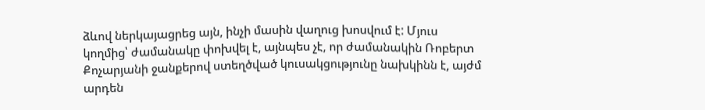ձևով ներկայացրեց այն, ինչի մասին վաղուց խոսվում է: Մյուս կողմից՝ ժամանակը փոխվել է, այնպես չէ, որ ժամանակին Ռոբերտ Քոչարյանի ջանքերով ստեղծված կուսակցությունը նախկինն է, այժմ արդեն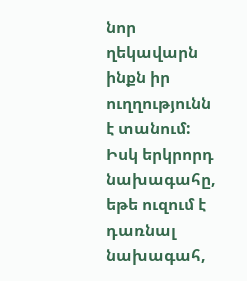նոր ղեկավարն ինքն իր ուղղությունն է տանում: Իսկ երկրորդ նախագահը, եթե ուզում է դառնալ նախագահ,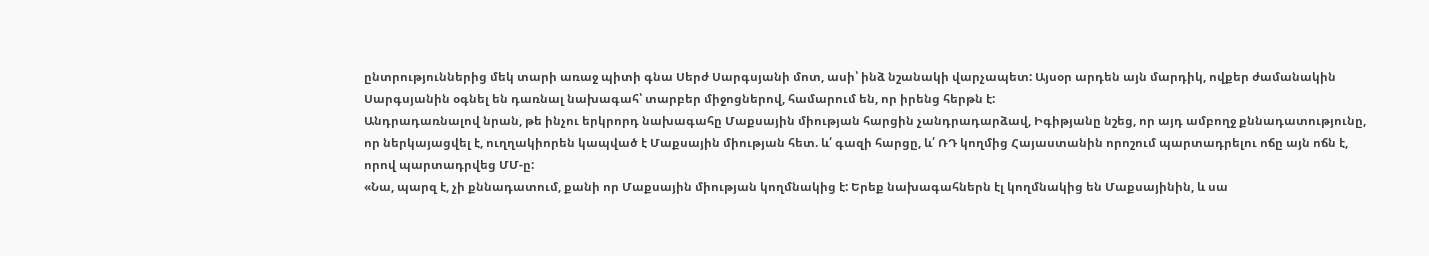ընտրություններից մեկ տարի առաջ պիտի գնա Սերժ Սարգսյանի մոտ, ասի՝ ինձ նշանակի վարչապետ: Այսօր արդեն այն մարդիկ, ովքեր ժամանակին Սարգսյանին օգնել են դառնալ նախագահ՝ տարբեր միջոցներով, համարում են, որ իրենց հերթն է:
Անդրադառնալով նրան, թե ինչու երկրորդ նախագահը Մաքսային միության հարցին չանդրադարձավ, Իգիթյանը նշեց, որ այդ ամբողջ քննադատությունը, որ ներկայացվել է, ուղղակիորեն կապված է Մաքսային միության հետ. և՛ գազի հարցը, և՛ ՌԴ կողմից Հայաստանին որոշում պարտադրելու ոճը այն ոճն է, որով պարտադրվեց ՄՄ-ը:
«Նա, պարզ է, չի քննադատում, քանի որ Մաքսային միության կողմնակից է: Երեք նախագահներն էլ կողմնակից են Մաքսայինին, և սա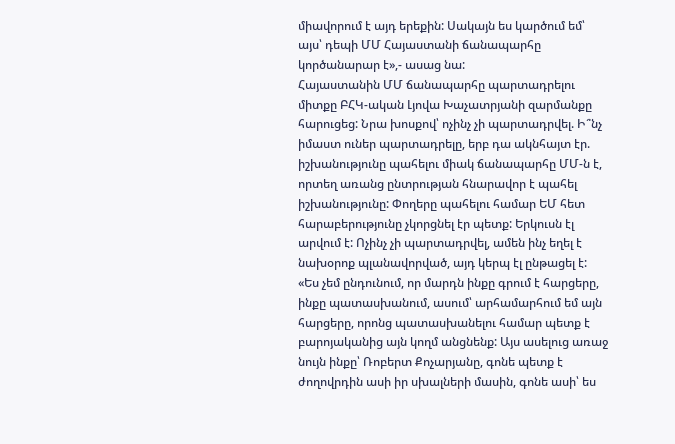միավորում է այդ երեքին: Սակայն ես կարծում եմ՝ այս՝ դեպի ՄՄ Հայաստանի ճանապարհը կործանարար է»,- ասաց նա:
Հայաստանին ՄՄ ճանապարհը պարտադրելու միտքը ԲՀԿ-ական Լյովա Խաչատրյանի զարմանքը հարուցեց: Նրա խոսքով՝ ոչինչ չի պարտադրվել. Ի՞նչ իմաստ ուներ պարտադրելը, երբ դա ակնհայտ էր. իշխանությունը պահելու միակ ճանապարհը ՄՄ-ն է, որտեղ առանց ընտրության հնարավոր է պահել իշխանությունը: Փողերը պահելու համար ԵՄ հետ հարաբերությունը չկորցնել էր պետք: Երկուսն էլ արվում է: Ոչինչ չի պարտադրվել, ամեն ինչ եղել է նախօրոք պլանավորված, այդ կերպ էլ ընթացել է:
«Ես չեմ ընդունում, որ մարդն ինքը գրում է հարցերը, ինքը պատասխանում, ասում՝ արհամարհում եմ այն հարցերը, որոնց պատասխանելու համար պետք է բարոյականից այն կողմ անցնենք: Այս ասելուց առաջ նույն ինքը՝ Ռոբերտ Քոչարյանը, գոնե պետք է ժողովրդին ասի իր սխալների մասին, գոնե ասի՝ ես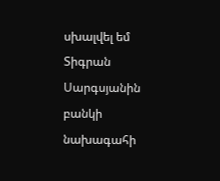սխալվել եմ Տիգրան Սարգսյանին բանկի նախագահի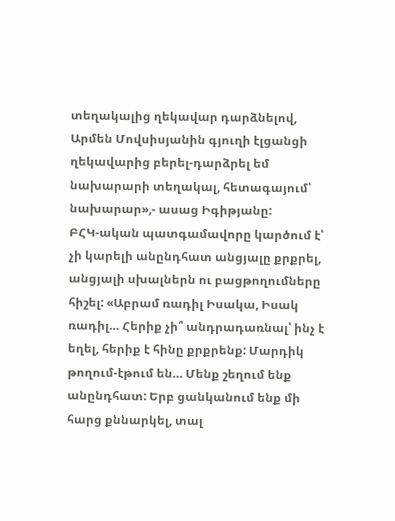տեղակալից ղեկավար դարձնելով, Արմեն Մովսիսյանին գյուղի էլցանցի ղեկավարից բերել-դարձրել եմ նախարարի տեղակալ, հետագայում՝ նախարար»,- ասաց Իգիթյանը:
ԲՀԿ-ական պատգամավորը կարծում է՝ չի կարելի անընդհատ անցյալը քրքրել, անցյալի սխալներն ու բացթողումները հիշել: «Աբրամ ռադիլ Իսակա, Իսակ ռադիլ… Հերիք չի՞ անդրադառնալ՝ ինչ է եղել, հերիք է հինը քրքրենք: Մարդիկ թողում-էթում են… Մենք շեղում ենք անընդհատ: Երբ ցանկանում ենք մի հարց քննարկել, տալ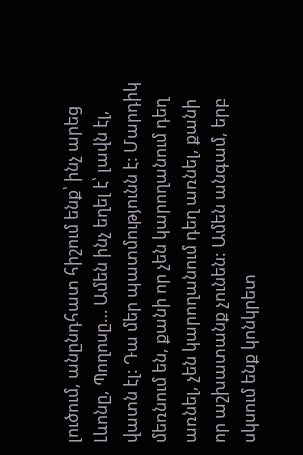լուծում, անընդհատ հիշում ենք՝ ինչ արեց Լևոնը, Պողոսը… Ամեն ինչ եղել է՝ լավն էլ, վատն էլ: Դա մեր պատմությունն է: Մարդիկ մեռնում են, քանի որ չեն կարողանում դեղ առնել, չեն կարողանում դեղ առնել, քանի որ աշխատանք չունեն: Ամեն անգամ, երբ սկսում ենք կոնկրետ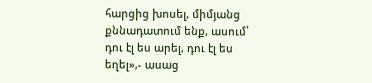հարցից խոսել, միմյանց քննադատում ենք, ասում՝ դու էլ ես արել, դու էլ ես եղել»,- ասաց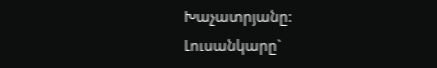Խաչատրյանը:
Լուսանկարը`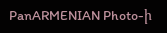PanARMENIAN Photo-ի